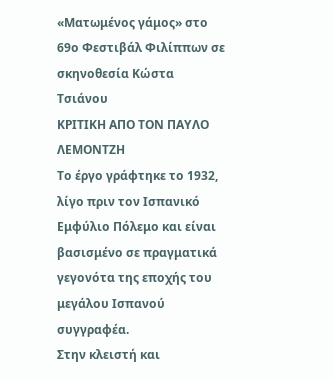«Ματωμένος γάμος» στο 69ο Φεστιβάλ Φιλίππων σε σκηνοθεσία Κώστα Τσιάνου
ΚΡΙΤΙΚΗ ΑΠΟ ΤΟΝ ΠΑΥΛΟ ΛΕΜΟΝΤΖΗ
Το έργο γράφτηκε το 1932, λίγο πριν τον Ισπανικό Εμφύλιο Πόλεμο και είναι βασισμένο σε πραγματικά γεγονότα της εποχής του μεγάλου Ισπανού συγγραφέα.
Στην κλειστή και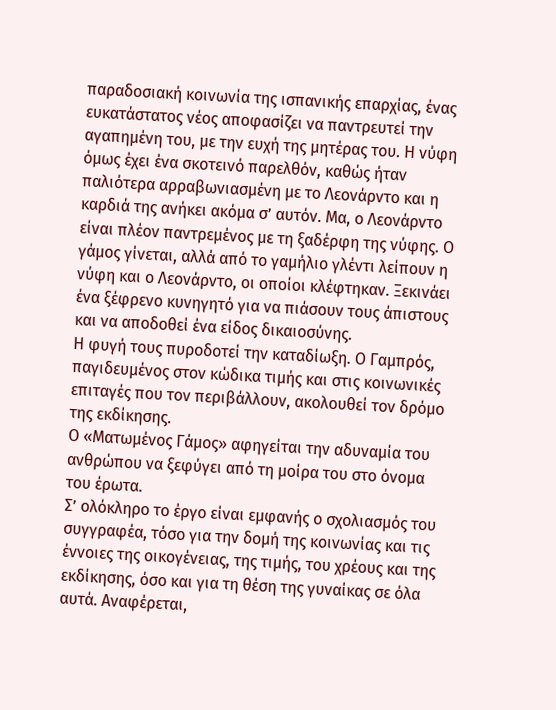παραδοσιακή κοινωνία της ισπανικής επαρχίας, ένας ευκατάστατος νέος αποφασίζει να παντρευτεί την αγαπημένη του, με την ευχή της μητέρας του. Η νύφη όμως έχει ένα σκοτεινό παρελθόν, καθώς ήταν παλιότερα αρραβωνιασμένη με το Λεονάρντο και η καρδιά της ανήκει ακόμα σ’ αυτόν. Μα, ο Λεονάρντο είναι πλέον παντρεμένος με τη ξαδέρφη της νύφης. Ο γάμος γίνεται, αλλά από το γαμήλιο γλέντι λείπουν η νύφη και ο Λεονάρντο, οι οποίοι κλέφτηκαν. Ξεκινάει ένα ξέφρενο κυνηγητό για να πιάσουν τους άπιστους και να αποδοθεί ένα είδος δικαιοσύνης.
Η φυγή τους πυροδοτεί την καταδίωξη. Ο Γαμπρός, παγιδευμένος στον κώδικα τιμής και στις κοινωνικές επιταγές που τον περιβάλλουν, ακολουθεί τον δρόμο της εκδίκησης.
Ο «Ματωμένος Γάμος» αφηγείται την αδυναμία του ανθρώπου να ξεφύγει από τη μοίρα του στο όνομα του έρωτα.
Σ’ ολόκληρο το έργο είναι εμφανής ο σχολιασμός του συγγραφέα, τόσο για την δομή της κοινωνίας και τις έννοιες της οικογένειας, της τιμής, του χρέους και της εκδίκησης, όσο και για τη θέση της γυναίκας σε όλα αυτά. Αναφέρεται,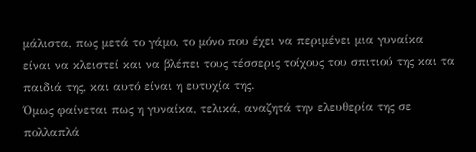μάλιστα, πως μετά το γάμο, το μόνο που έχει να περιμένει μια γυναίκα είναι να κλειστεί και να βλέπει τους τέσσερις τοίχους του σπιτιού της και τα παιδιά της, και αυτό είναι η ευτυχία της.
Όμως φαίνεται πως η γυναίκα, τελικά, αναζητά την ελευθερία της σε πολλαπλά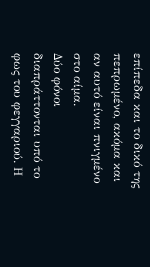επίπεδα και το δικό της πεπρωμένο, ακόμα και αν αυτό είναι πνιγμένο στο αίμα.
Δύο φόνοι διαπράττονται υπό το φως του φεγγαριού. Η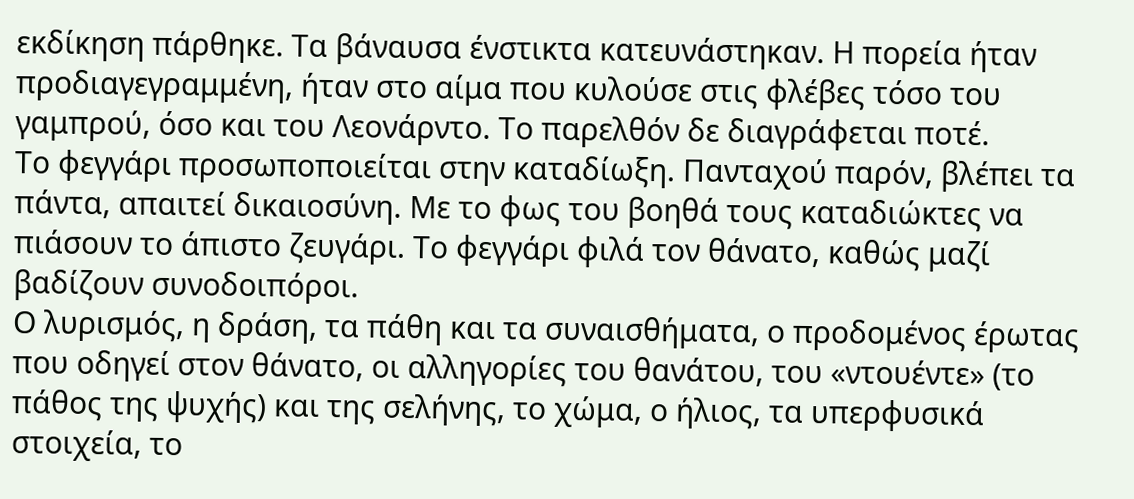εκδίκηση πάρθηκε. Τα βάναυσα ένστικτα κατευνάστηκαν. Η πορεία ήταν προδιαγεγραμμένη, ήταν στο αίμα που κυλούσε στις φλέβες τόσο του γαμπρού, όσο και του Λεονάρντο. Το παρελθόν δε διαγράφεται ποτέ.
Το φεγγάρι προσωποποιείται στην καταδίωξη. Πανταχού παρόν, βλέπει τα πάντα, απαιτεί δικαιοσύνη. Με το φως του βοηθά τους καταδιώκτες να πιάσουν το άπιστο ζευγάρι. Το φεγγάρι φιλά τον θάνατο, καθώς μαζί βαδίζουν συνοδοιπόροι.
Ο λυρισμός, η δράση, τα πάθη και τα συναισθήματα, ο προδομένος έρωτας που οδηγεί στον θάνατο, οι αλληγορίες του θανάτου, του «ντουέντε» (το πάθος της ψυχής) και της σελήνης, το χώμα, ο ήλιος, τα υπερφυσικά στοιχεία, το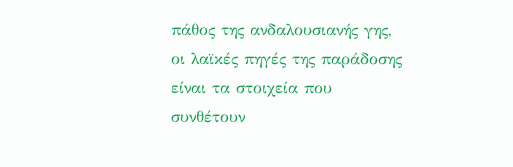πάθος της ανδαλουσιανής γης, οι λαϊκές πηγές της παράδοσης είναι τα στοιχεία που συνθέτουν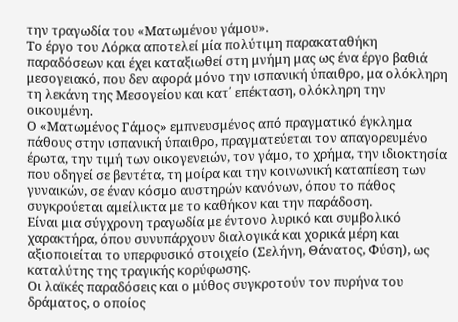την τραγωδία του «Ματωμένου γάμου».
Το έργο του Λόρκα αποτελεί μία πολύτιμη παρακαταθήκη παραδόσεων και έχει καταξιωθεί στη μνήμη μας ως ένα έργο βαθιά μεσογειακό, που δεν αφορά μόνο την ισπανική ύπαιθρο, μα ολόκληρη τη λεκάνη της Μεσογείου και κατ΄ επέκταση, ολόκληρη την οικουμένη.
Ο «Ματωμένος Γάμος» εμπνευσμένος από πραγματικό έγκλημα πάθους στην ισπανική ύπαιθρο, πραγματεύεται τον απαγορευμένο έρωτα, την τιμή των οικογενειών, τον γάμο, το χρήμα, την ιδιοκτησία που οδηγεί σε βεντέτα, τη μοίρα και την κοινωνική καταπίεση των γυναικών, σε έναν κόσμο αυστηρών κανόνων, όπου το πάθος συγκρούεται αμείλικτα με το καθήκον και την παράδοση.
Είναι μια σύγχρονη τραγωδία με έντονο λυρικό και συμβολικό χαρακτήρα, όπου συνυπάρχουν διαλογικά και χορικά μέρη και αξιοποιείται το υπερφυσικό στοιχείο (Σελήνη, Θάνατος, Φύση), ως καταλύτης της τραγικής κορύφωσης.
Οι λαϊκές παραδόσεις και ο μύθος συγκροτούν τον πυρήνα του δράματος, ο οποίος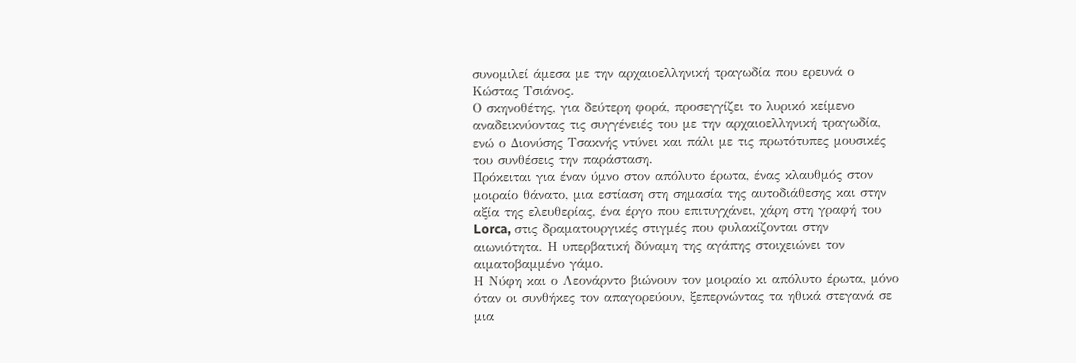συνομιλεί άμεσα με την αρχαιοελληνική τραγωδία που ερευνά ο Κώστας Τσιάνος.
Ο σκηνοθέτης, για δεύτερη φορά, προσεγγίζει το λυρικό κείμενο αναδεικνύοντας τις συγγένειές του με την αρχαιοελληνική τραγωδία, ενώ ο Διονύσης Τσακνής ντύνει και πάλι με τις πρωτότυπες μουσικές του συνθέσεις την παράσταση.
Πρόκειται για έναν ύμνο στον απόλυτο έρωτα, ένας κλαυθμός στον μοιραίο θάνατο, μια εστίαση στη σημασία της αυτοδιάθεσης και στην αξία της ελευθερίας, ένα έργο που επιτυγχάνει, χάρη στη γραφή του Lorca, στις δραματουργικές στιγμές που φυλακίζονται στην αιωνιότητα. Η υπερβατική δύναμη της αγάπης στοιχειώνει τον αιματοβαμμένο γάμο.
Η Νύφη και ο Λεονάρντο βιώνουν τον μοιραίο κι απόλυτο έρωτα, μόνο όταν οι συνθήκες τον απαγορεύουν, ξεπερνώντας τα ηθικά στεγανά σε μια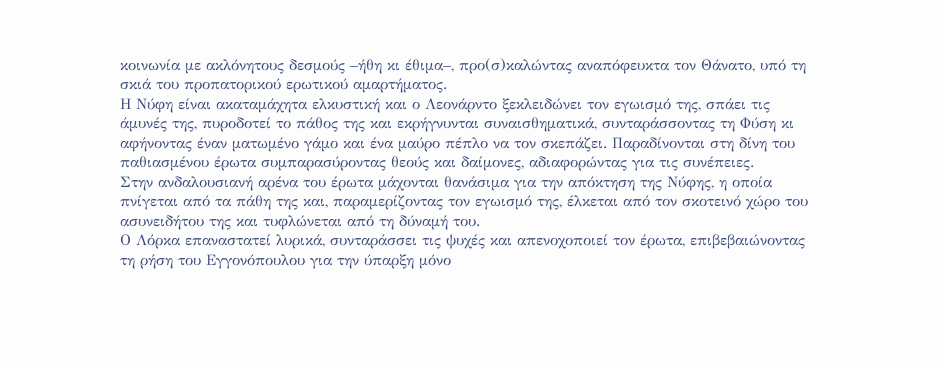κοινωνία με ακλόνητους δεσμούς –ήθη κι έθιμα–, προ(σ)καλώντας αναπόφευκτα τον Θάνατο, υπό τη σκιά του προπατορικού ερωτικού αμαρτήματος.
Η Νύφη είναι ακαταμάχητα ελκυστική και ο Λεονάρντο ξεκλειδώνει τον εγωισμό της, σπάει τις άμυνές της, πυροδοτεί το πάθος της και εκρήγνυνται συναισθηματικά, συνταράσσοντας τη Φύση κι αφήνοντας έναν ματωμένο γάμο και ένα μαύρο πέπλο να τον σκεπάζει. Παραδίνονται στη δίνη του παθιασμένου έρωτα συμπαρασύροντας θεούς και δαίμονες, αδιαφορώντας για τις συνέπειες.
Στην ανδαλουσιανή αρένα του έρωτα μάχονται θανάσιμα για την απόκτηση της Νύφης, η οποία πνίγεται από τα πάθη της και, παραμερίζοντας τον εγωισμό της, έλκεται από τον σκοτεινό χώρο του ασυνειδήτου της και τυφλώνεται από τη δύναμή του.
Ο Λόρκα επαναστατεί λυρικά, συνταράσσει τις ψυχές και απενοχοποιεί τον έρωτα, επιβεβαιώνοντας τη ρήση του Εγγονόπουλου για την ύπαρξη μόνο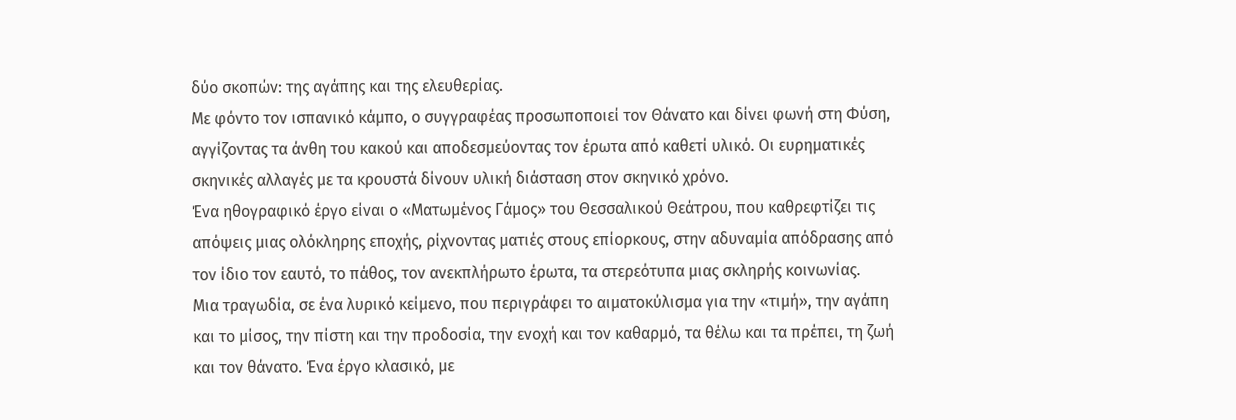δύο σκοπών: της αγάπης και της ελευθερίας.
Με φόντο τον ισπανικό κάμπο, ο συγγραφέας προσωποποιεί τον Θάνατο και δίνει φωνή στη Φύση, αγγίζοντας τα άνθη του κακού και αποδεσμεύοντας τον έρωτα από καθετί υλικό. Οι ευρηματικές σκηνικές αλλαγές με τα κρουστά δίνουν υλική διάσταση στον σκηνικό χρόνο.
Ένα ηθογραφικό έργο είναι ο «Ματωμένος Γάμος» του Θεσσαλικού Θεάτρου, που καθρεφτίζει τις απόψεις μιας ολόκληρης εποχής, ρίχνοντας ματιές στους επίορκους, στην αδυναμία απόδρασης από τον ίδιο τον εαυτό, το πάθος, τον ανεκπλήρωτο έρωτα, τα στερεότυπα μιας σκληρής κοινωνίας.
Μια τραγωδία, σε ένα λυρικό κείμενο, που περιγράφει το αιματοκύλισμα για την «τιμή», την αγάπη και το μίσος, την πίστη και την προδοσία, την ενοχή και τον καθαρμό, τα θέλω και τα πρέπει, τη ζωή και τον θάνατο. Ένα έργο κλασικό, με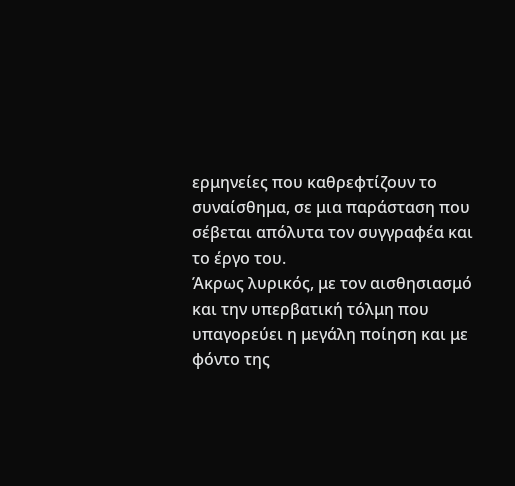ερμηνείες που καθρεφτίζουν το συναίσθημα, σε μια παράσταση που σέβεται απόλυτα τον συγγραφέα και το έργο του.
Άκρως λυρικός, με τον αισθησιασμό και την υπερβατική τόλμη που υπαγορεύει η μεγάλη ποίηση και με φόντο της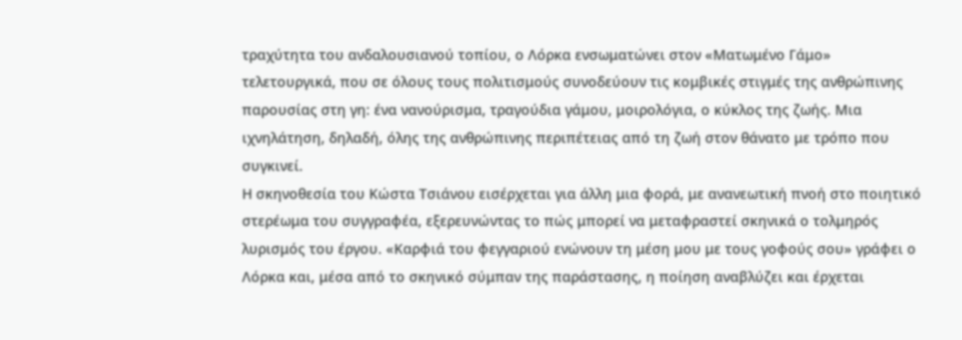τραχύτητα του ανδαλουσιανού τοπίου, ο Λόρκα ενσωματώνει στον «Ματωμένο Γάμο» τελετουργικά, που σε όλους τους πολιτισμούς συνοδεύουν τις κομβικές στιγμές της ανθρώπινης παρουσίας στη γη: ένα νανούρισμα, τραγούδια γάμου, μοιρολόγια, ο κύκλος της ζωής. Μια ιχνηλάτηση, δηλαδή, όλης της ανθρώπινης περιπέτειας από τη ζωή στον θάνατο με τρόπο που συγκινεί.
Η σκηνοθεσία του Κώστα Τσιάνου εισέρχεται για άλλη μια φορά, με ανανεωτική πνοή στο ποιητικό στερέωμα του συγγραφέα, εξερευνώντας το πώς μπορεί να μεταφραστεί σκηνικά ο τολμηρός λυρισμός του έργου. «Καρφιά του φεγγαριού ενώνουν τη μέση μου με τους γοφούς σου» γράφει ο Λόρκα και, μέσα από το σκηνικό σύμπαν της παράστασης, η ποίηση αναβλύζει και έρχεται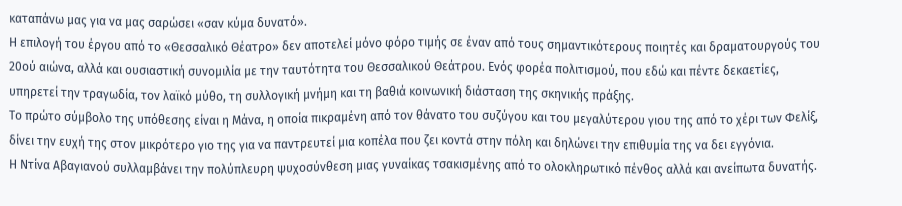καταπάνω μας για να μας σαρώσει «σαν κύμα δυνατό».
Η επιλογή του έργου από το «Θεσσαλικό Θέατρο» δεν αποτελεί μόνο φόρο τιμής σε έναν από τους σημαντικότερους ποιητές και δραματουργούς του 20ού αιώνα, αλλά και ουσιαστική συνομιλία με την ταυτότητα του Θεσσαλικού Θεάτρου. Ενός φορέα πολιτισμού, που εδώ και πέντε δεκαετίες, υπηρετεί την τραγωδία, τον λαϊκό μύθο, τη συλλογική μνήμη και τη βαθιά κοινωνική διάσταση της σκηνικής πράξης.
Το πρώτο σύμβολο της υπόθεσης είναι η Μάνα, η οποία πικραμένη από τον θάνατο του συζύγου και του μεγαλύτερου γιου της από το χέρι των Φελίξ, δίνει την ευχή της στον μικρότερο γιο της για να παντρευτεί μια κοπέλα που ζει κοντά στην πόλη και δηλώνει την επιθυμία της να δει εγγόνια.
Η Ντίνα Αβαγιανού συλλαμβάνει την πολύπλευρη ψυχοσύνθεση μιας γυναίκας τσακισμένης από το ολοκληρωτικό πένθος αλλά και ανείπωτα δυνατής.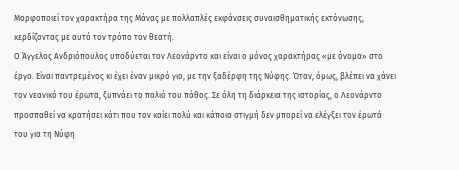Μορφοποιεί τον χαρακτήρα της Μάνας με πολλαπλές εκφάνσεις συναισθηματικής εκτόνωσης, κερδίζοντας με αυτό τον τρόπο τον θεατή.
Ο Άγγελος Ανδριόπουλος υποδύεται τον Λεονάρντο και είναι ο μόνος χαρακτήρας «με όνομα» στο έργο. Είναι παντρεμένος κι έχει έναν μικρό γιο, με την ξαδέρφη της Νύφης. Όταν, όμως, βλέπει να χάνει τον νεανικό του έρωτα, ξυπνάει το παλιό του πάθος. Σε όλη τη διάρκεια της ιστορίας, ο Λεονάρντο προσπαθεί να κρατήσει κάτι που τον καίει πολύ και κάποια στιγμή δεν μπορεί να ελέγξει τον έρωτά του για τη Νύφη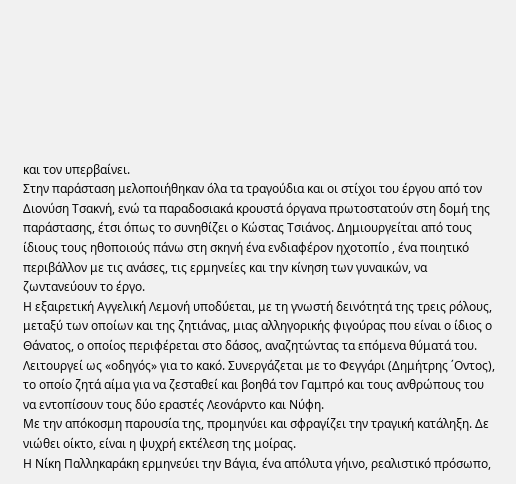και τον υπερβαίνει.
Στην παράσταση μελοποιήθηκαν όλα τα τραγούδια και οι στίχοι του έργου από τον Διονύση Τσακνή, ενώ τα παραδοσιακά κρουστά όργανα πρωτοστατούν στη δομή της παράστασης, έτσι όπως το συνηθίζει ο Κώστας Τσιάνος. Δημιουργείται από τους ίδιους τους ηθοποιούς πάνω στη σκηνή ένα ενδιαφέρον ηχοτοπίο , ένα ποιητικό περιβάλλον με τις ανάσες, τις ερμηνείες και την κίνηση των γυναικών, να ζωντανεύουν το έργο.
Η εξαιρετική Αγγελική Λεμονή υποδύεται, με τη γνωστή δεινότητά της τρεις ρόλους, μεταξύ των οποίων και της ζητιάνας, μιας αλληγορικής φιγούρας που είναι ο ίδιος ο Θάνατος, ο οποίος περιφέρεται στο δάσος, αναζητώντας τα επόμενα θύματά του.
Λειτουργεί ως «οδηγός» για το κακό. Συνεργάζεται με το Φεγγάρι (Δημήτρης ΄Οντος), το οποίο ζητά αίμα για να ζεσταθεί και βοηθά τον Γαμπρό και τους ανθρώπους του να εντοπίσουν τους δύο εραστές Λεονάρντο και Νύφη.
Με την απόκοσμη παρουσία της, προμηνύει και σφραγίζει την τραγική κατάληξη. Δε νιώθει οίκτο, είναι η ψυχρή εκτέλεση της μοίρας.
Η Νίκη Παλληκαράκη ερμηνεύει την Βάγια, ένα απόλυτα γήινο, ρεαλιστικό πρόσωπο,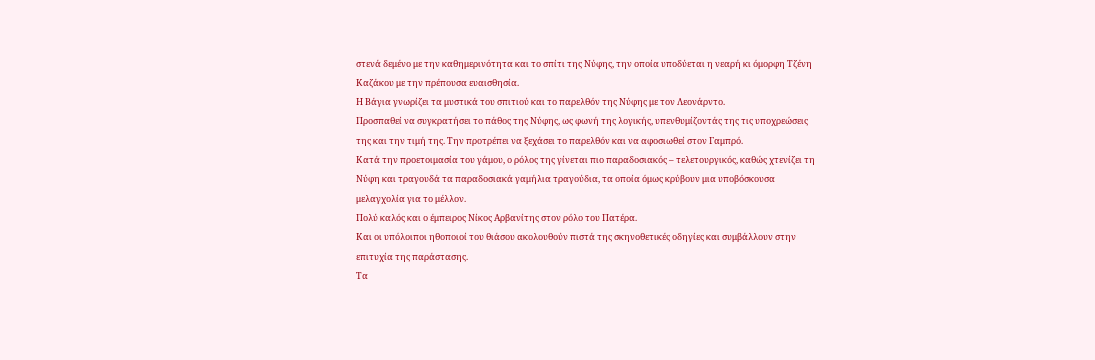στενά δεμένο με την καθημερινότητα και το σπίτι της Νύφης, την οποία υποδύεται η νεαρή κι όμορφη Τζένη Καζάκου με την πρέπουσα ευαισθησία.
Η Βάγια γνωρίζει τα μυστικά του σπιτιού και το παρελθόν της Νύφης με τον Λεονάρντο.
Προσπαθεί να συγκρατήσει το πάθος της Νύφης, ως φωνή της λογικής, υπενθυμίζοντάς της τις υποχρεώσεις της και την τιμή της. Την προτρέπει να ξεχάσει το παρελθόν και να αφοσιωθεί στον Γαμπρό.
Κατά την προετοιμασία του γάμου, ο ρόλος της γίνεται πιο παραδοσιακός – τελετουργικός, καθώς χτενίζει τη Νύφη και τραγουδά τα παραδοσιακά γαμήλια τραγούδια, τα οποία όμως κρύβουν μια υποβόσκουσα μελαγχολία για το μέλλον.
Πολύ καλός και ο έμπειρος Νίκος Αρβανίτης στον ρόλο του Πατέρα.
Και οι υπόλοιποι ηθοποιοί του θιάσου ακολουθούν πιστά της σκηνοθετικές οδηγίες και συμβάλλουν στην επιτυχία της παράστασης.
Τα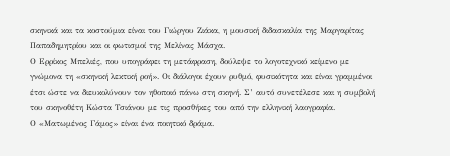σκηνικά και τα κοστούμια είναι του Γιώργου Ζιάκα, η μουσική διδασκαλία της Μαργαρίτας Παπαδημητρίου και οι φωτισμοί της Μελίνας Μάσχα.
Ο Ερρίκος Μπελιές, που υπογράφει τη μετάφραση, δούλεψε το λογοτεχνικό κείμενο με γνώμονα τη «σκηνική λεκτική ροή». Οι διάλογοι έχουν ρυθμό, φυσικότητα και είναι γραμμένοι έτσι ώστε να διευκολύνουν τον ηθοποιό πάνω στη σκηνή. Σ’ αυτό συνετέλεσε και η συμβολή του σκηνοθέτη Κώστα Τσιάνου με τις προσθήκες του από την ελληνική λαογραφία.
Ο «Ματωμένος Γάμος» είναι ένα ποιητικό δράμα.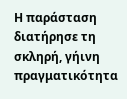Η παράσταση διατήρησε τη σκληρή, γήινη πραγματικότητα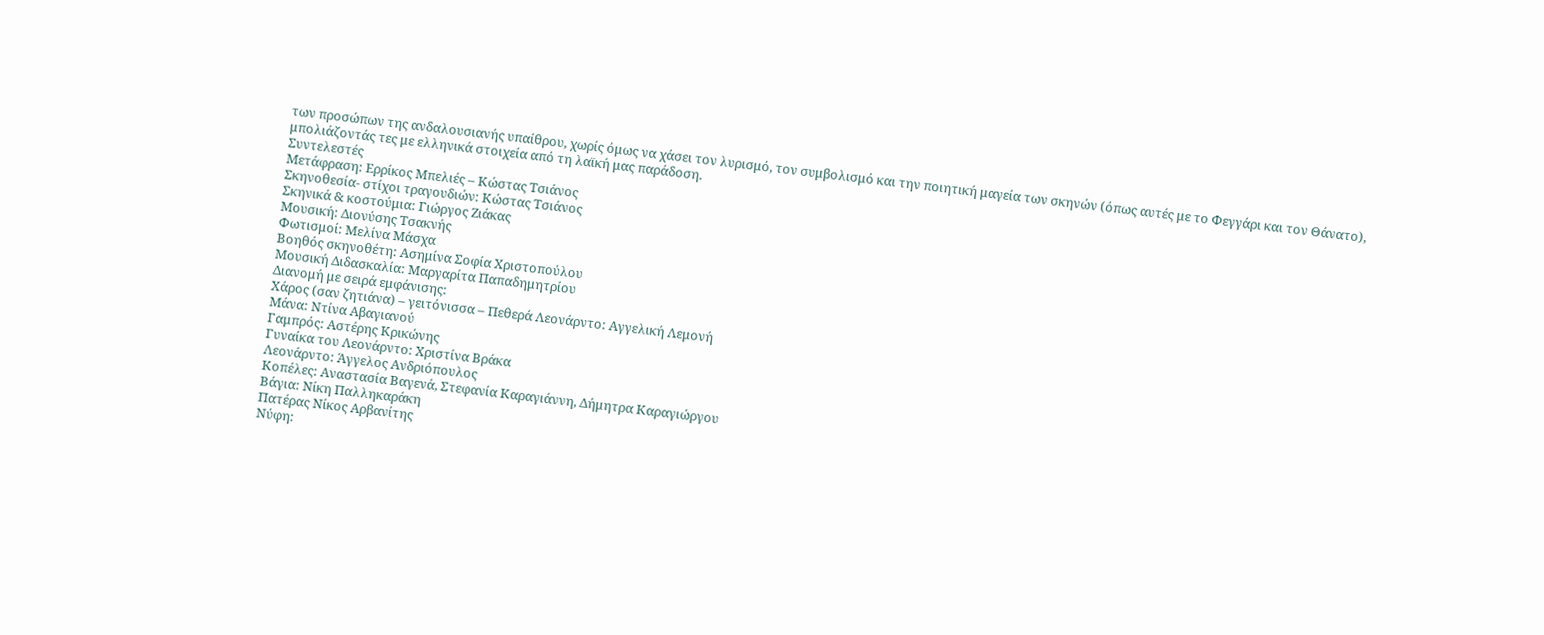των προσώπων της ανδαλουσιανής υπαίθρου, χωρίς όμως να χάσει τον λυρισμό, τον συμβολισμό και την ποιητική μαγεία των σκηνών (όπως αυτές με το Φεγγάρι και τον Θάνατο), μπολιάζοντάς τες με ελληνικά στοιχεία από τη λαϊκή μας παράδοση.
Συντελεστές
Μετάφραση: Ερρίκος Μπελιές – Κώστας Τσιάνος
Σκηνοθεσία- στίχοι τραγουδιών: Κώστας Τσιάνος
Σκηνικά & κοστούμια: Γιώργος Ζιάκας
Μουσική: Διονύσης Τσακνής
Φωτισμοί: Μελίνα Μάσχα
Βοηθός σκηνοθέτη: Ασημίνα Σοφία Χριστοπούλου
Μουσική Διδασκαλία: Μαργαρίτα Παπαδημητρίου
Διανομή με σειρά εμφάνισης:
Χάρος (σαν ζητιάνα) – γειτόνισσα – Πεθερά Λεονάρντο: Αγγελική Λεμονή
Μάνα: Ντίνα Αβαγιανού
Γαμπρός: Αστέρης Κρικώνης
Γυναίκα του Λεονάρντο: Χριστίνα Βράκα
Λεονάρντο: Άγγελος Ανδριόπουλος
Κοπέλες: Αναστασία Βαγενά, Στεφανία Καραγιάννη, Δήμητρα Καραγιώργου
Βάγια: Νίκη Παλληκαράκη
Πατέρας Νίκος Αρβανίτης
Νύφη: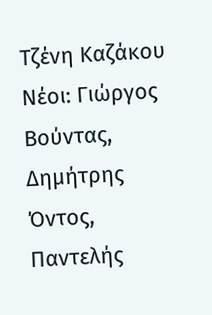Τζένη Καζάκου
Νέοι: Γιώργος Βούντας, Δημήτρης Όντος, Παντελής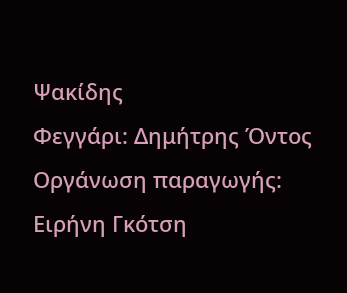Ψακίδης
Φεγγάρι: Δημήτρης Όντος
Οργάνωση παραγωγής: Ειρήνη Γκότση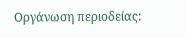Οργάνωση περιοδείας: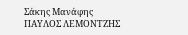Σάκης Μανάφης
ΠΑΥΛΟΣ ΛΕΜΟΝΤΖΗΣ